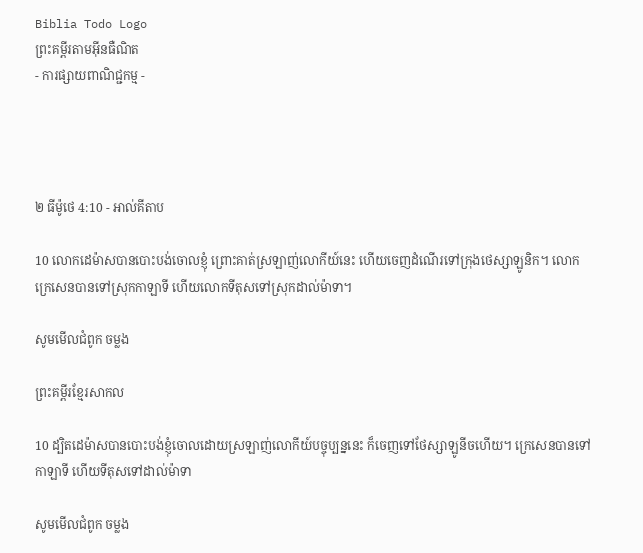Biblia Todo Logo
ព្រះគម្ពីរតាមអ៊ីនធឺណិត
- ការផ្សាយពាណិជ្ជកម្ម -




២ ធីម៉ូថេ 4:10 - អាល់គីតាប

10 លោកដេម៉ាសបានបោះបង់ចោលខ្ញុំ ព្រោះគាត់ស្រឡាញ់លោកីយ៍នេះ ហើយចេញដំណើរទៅក្រុងថេស្សា‌ឡូនិក។ លោកក្រេសេនបានទៅស្រុកកាឡា‌ទី ហើយលោកទីតុសទៅស្រុកដាល់ម៉ាទា។

សូមមើលជំពូក ចម្លង

ព្រះគម្ពីរខ្មែរសាកល

10 ដ្បិតដេម៉ាសបានបោះបង់ខ្ញុំចោលដោយស្រឡាញ់លោកីយ៍បច្ចុប្បន្ននេះ ក៏ចេញទៅថែស្សាឡូនីចហើយ។ ក្រេសេនបានទៅកាឡាទី ហើយទីតុសទៅដាល់ម៉ាទា

សូមមើលជំពូក ចម្លង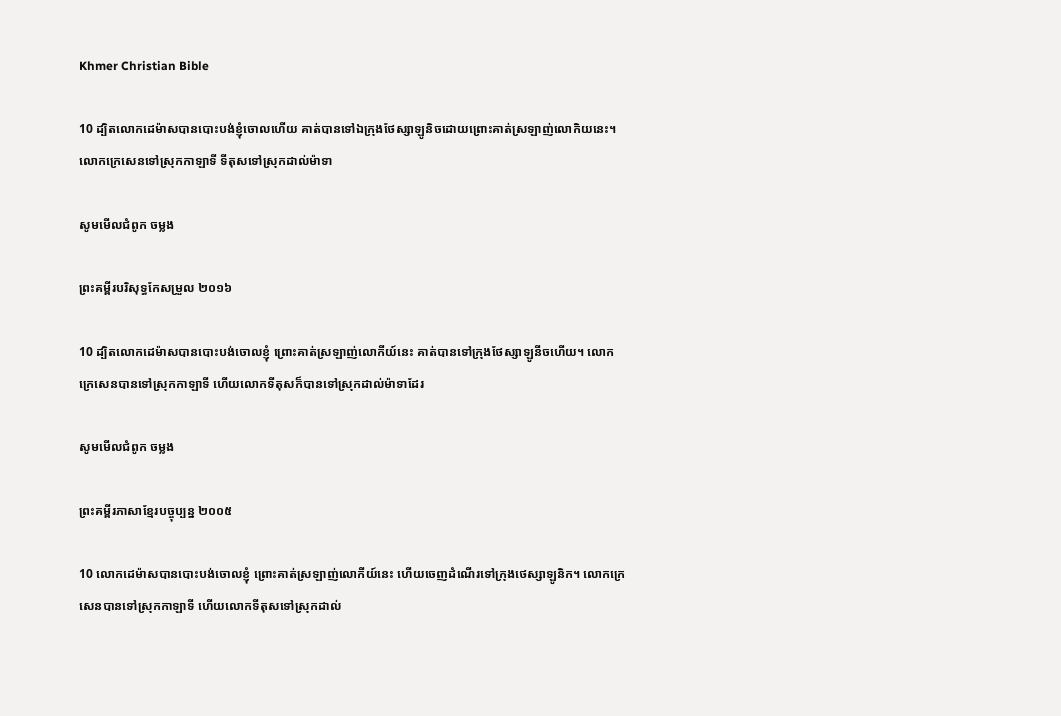Khmer Christian Bible

10 ដ្បិតលោកដេម៉ាសបានបោះបង់ខ្ញុំចោលហើយ គាត់បានទៅឯក្រុងថែស្សាឡូនិចដោយព្រោះគាត់ស្រឡាញ់លោកិយនេះ។ លោកក្រេសេនទៅស្រុកកាឡាទី ទីតុសទៅស្រុកដាល់ម៉ាទា‍

សូមមើលជំពូក ចម្លង

ព្រះគម្ពីរបរិសុទ្ធកែសម្រួល ២០១៦

10 ដ្បិតលោកដេម៉ាសបានបោះបង់ចោលខ្ញុំ ព្រោះគាត់ស្រឡាញ់លោកីយ៍នេះ គាត់បានទៅក្រុងថែស្សា‌ឡូនីចហើយ។ លោកក្រេ‌សេនបានទៅស្រុកកាឡាទី ហើយលោកទីតុសក៏បានទៅស្រុកដាល់‌ម៉ាទាដែរ

សូមមើលជំពូក ចម្លង

ព្រះគម្ពីរភាសាខ្មែរបច្ចុប្បន្ន ២០០៥

10 លោកដេម៉ាសបានបោះបង់ចោលខ្ញុំ ព្រោះគាត់ស្រឡាញ់លោកីយ៍នេះ ហើយចេញដំណើរទៅក្រុងថេស្សា‌ឡូនិក។ លោកក្រេសេនបានទៅស្រុកកាឡាទី ហើយលោកទីតុសទៅស្រុកដាល់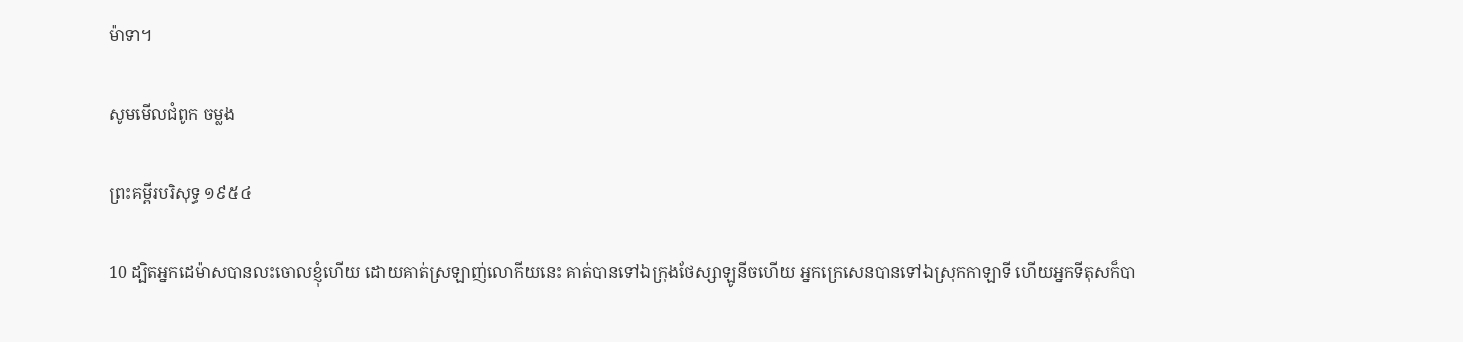ម៉ា‌ទា។

សូមមើលជំពូក ចម្លង

ព្រះគម្ពីរបរិសុទ្ធ ១៩៥៤

10 ដ្បិតអ្នកដេម៉ាសបានលះចោលខ្ញុំហើយ ដោយគាត់ស្រឡាញ់លោកីយនេះ គាត់បានទៅឯក្រុងថែស្សា‌ឡូនីចហើយ អ្នកក្រេសេនបានទៅឯស្រុកកាឡាទី ហើយអ្នកទីតុសក៏បា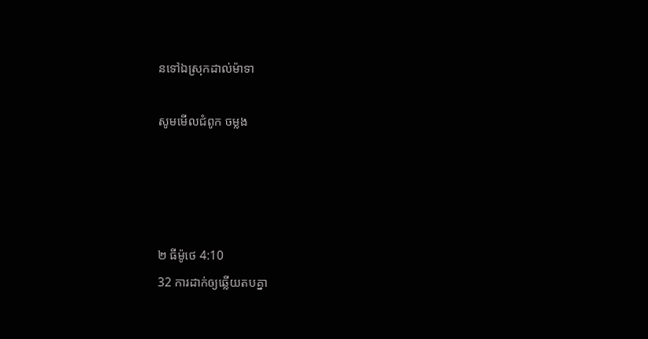នទៅឯស្រុកដាល់ម៉ាទា

សូមមើលជំពូក ចម្លង




២ ធីម៉ូថេ 4:10
32 ការដាក់ឲ្យឆ្លើយតបគ្នា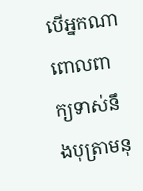បើអ្នកណាពោលពាក្យទាស់នឹងបុត្រាមនុ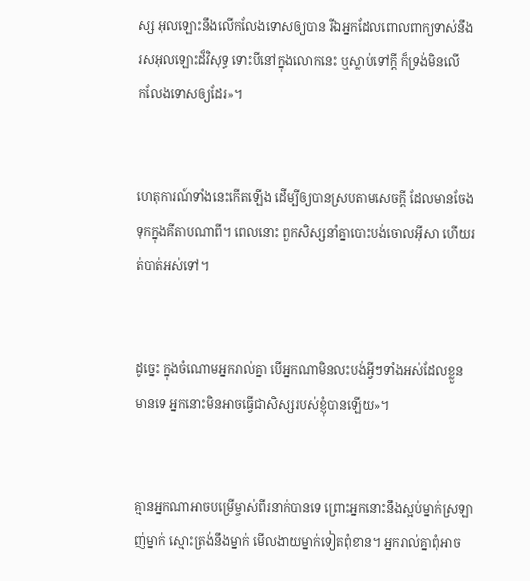ស្ស អុលឡោះនឹងលើក‌លែងទោសឲ្យបាន រីឯអ្នកដែលពោលពាក្យទាស់នឹងរស‌អុលឡោះដ៏វិសុទ្ធ ទោះបីនៅក្នុងលោកនេះ ឬស្លាប់ទៅក្ដី ក៏ទ្រង់មិនលើក‌លែងទោសឲ្យដែរ»។


ហេតុ‌ការណ៍ទាំងនេះកើតឡើង ដើម្បីឲ្យបានស្របតាមសេចក្ដី ដែលមានចែងទុកក្នុងគីតាបណាពី។ ពេលនោះ ពួកសិស្សនាំគ្នាបោះបង់ចោលអ៊ីសា ហើយរត់បាត់អស់ទៅ។


ដូច្នេះ ក្នុងចំណោមអ្នករាល់គ្នា បើអ្នកណាមិនលះ‌បង់អ្វីៗទាំងអស់ដែលខ្លួនមានទេ អ្នកនោះមិនអាចធ្វើជាសិស្សរបស់ខ្ញុំបានឡើយ»។


គ្មានអ្នកណាអាចបម្រើម្ចាស់ពីរនាក់បានទេ ព្រោះអ្នកនោះនឹងស្អប់ម្នាក់ស្រឡាញ់ម្នាក់ ស្មោះត្រង់នឹងម្នាក់ មើល‌ងាយម្នាក់ទៀតពុំ‌ខាន។ អ្នករាល់គ្នាពុំអាច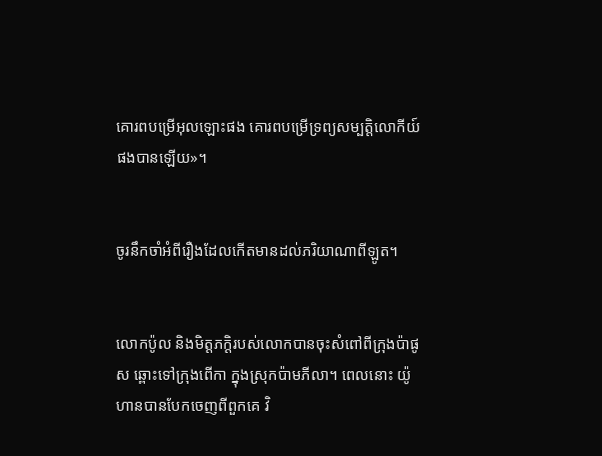គោរពបម្រើអុលឡោះផង គោរពបម្រើទ្រព្យ‌សម្បត្តិលោកីយ៍ផងបានឡើយ»។


ចូរនឹកចាំអំពីរឿងដែលកើតមានដល់ភរិយាណាពីឡូត។


លោកប៉ូល និងមិត្ដ‌ភក្ដិរបស់លោកបានចុះសំពៅពីក្រុងប៉ាផូស ឆ្ពោះទៅក្រុងពើកា ក្នុងស្រុកប៉ាមភីលា។ ពេលនោះ យ៉ូហានបានបែកចេញពីពួកគេ វិ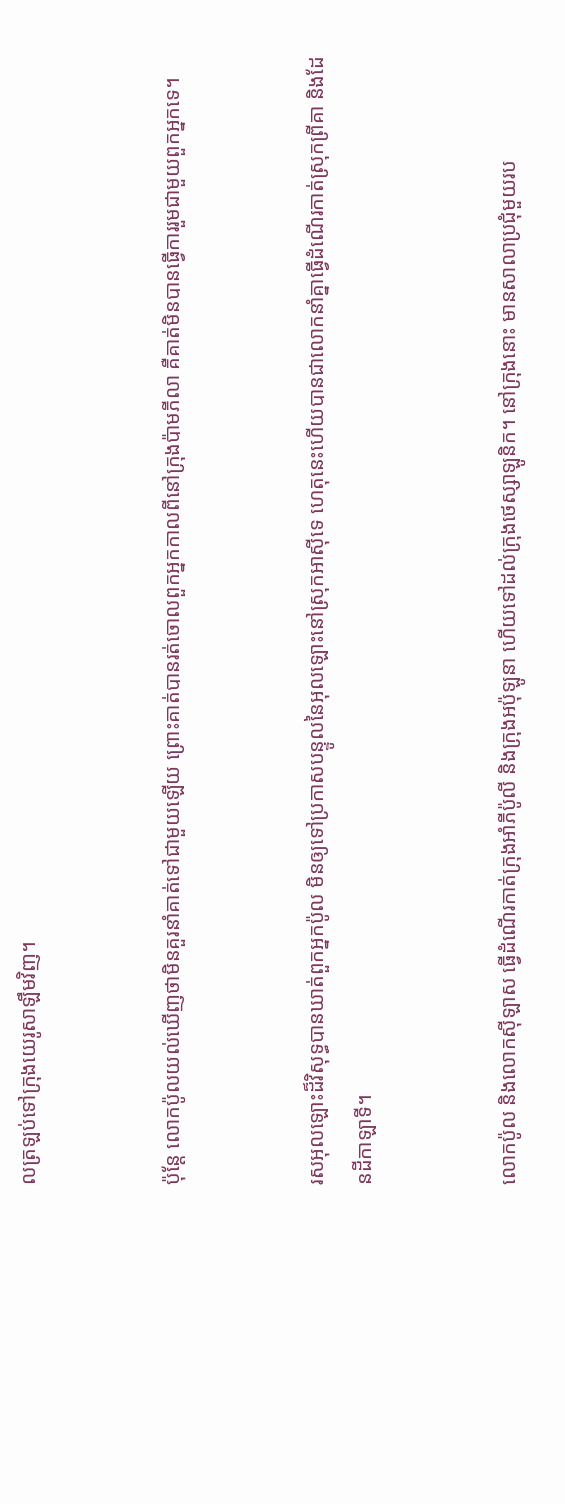លត្រឡប់ទៅក្រុងយេរូ‌សាឡឹមវិញ។


ប៉ុន្ដែ លោកប៉ូលយល់ឃើញថាមិនគួរនាំគាត់ទៅជាមួយឡើយ ព្រោះគាត់បានរត់ចោលពួកអ្នកកាលពីនៅក្រុងប៉ាមភីលា គឺគាត់មិនបានធ្វើការរួមជាមួយពួកអ្នកទេ។


រស‌អុលឡោះដ៏វិសុទ្ធបានឃាត់ពួកអ្នកប៉ូល មិនឲ្យទៅប្រកាសបន្ទូលនៃអុលឡោះនៅស្រុកអាស៊ីទេ ហេតុនេះហើយបានជាលោកនាំគ្នាធ្វើដំណើរកាត់ស្រុកព្រីគា និងដែនដីកាឡា‌ទី។


លោកប៉ូល និងលោកស៊ីឡាស ធ្វើដំណើរកាត់ក្រុងអាំភី‌ប៉ូលី និងក្រុងអប៉ុ‌ឡូនា ហើយទៅដល់ក្រុងថេស្សា‌ឡូនិក។ នៅក្រុងនោះ មានសាលាប្រជុំមួយរប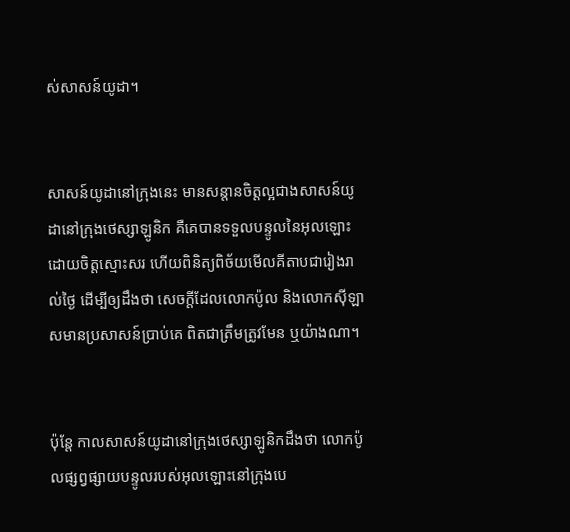ស់សាសន៍យូដា។


សាសន៍យូដានៅក្រុងនេះ មានសន្ដានចិត្ដល្អជាងសាសន៍យូដានៅក្រុងថេស្សា‌ឡូនិក គឺគេបានទទួលបន្ទូលនៃអុលឡោះដោយចិត្ដស្មោះសរ ហើយពិនិត្យពិច័យមើលគីតាបជារៀងរាល់ថ្ងៃ ដើម្បីឲ្យដឹងថា សេចក្ដីដែលលោកប៉ូល និងលោកស៊ីឡាសមានប្រសាសន៍ប្រាប់គេ ពិតជាត្រឹមត្រូវមែន ឬយ៉ាងណា។


ប៉ុន្ដែ កាលសាសន៍យូដានៅក្រុងថេស្សា‌ឡូនិកដឹងថា លោកប៉ូលផ្សព្វ‌ផ្សាយបន្ទូលរបស់អុលឡោះនៅក្រុងបេ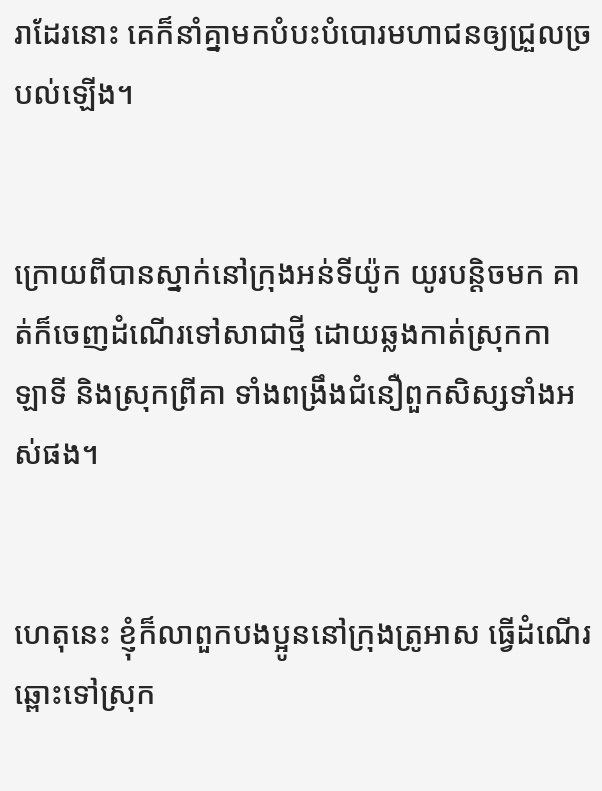រាដែរនោះ គេក៏នាំគ្នាមកបំបះបំបោរមហា‌ជនឲ្យជ្រួលច្របល់ឡើង។


ក្រោយពីបានស្នាក់នៅក្រុងអន់‌ទី‌យ៉ូក យូរបន្ដិចមក គាត់ក៏ចេញដំណើរទៅសាជាថ្មី ដោយឆ្លងកាត់ស្រុកកាឡា‌ទី និងស្រុកព្រីគា ទាំងពង្រឹងជំនឿពួកសិស្សទាំងអស់ផង។


ហេតុនេះ ខ្ញុំក៏លាពួកបងប្អូននៅក្រុងត្រូអាស ធ្វើដំណើរឆ្ពោះទៅស្រុក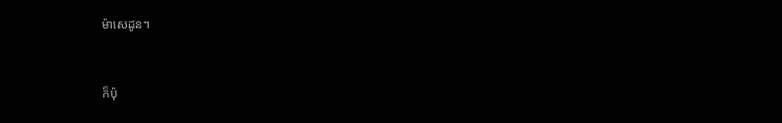ម៉ាសេដូន។


ក៏ប៉ុ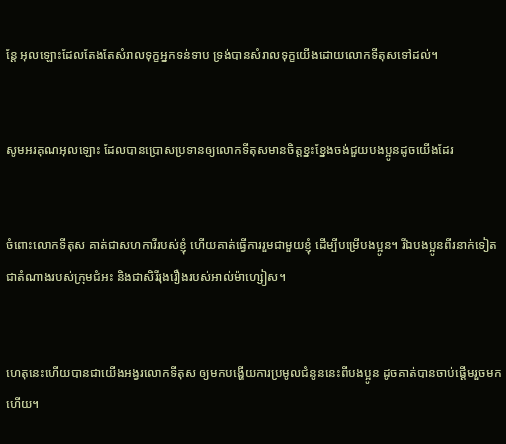ន្ដែ អុលឡោះដែលតែងតែសំរាលទុក្ខអ្នកទន់‌ទាប ទ្រង់បានសំរាលទុក្ខយើងដោយលោកទីតុសទៅដល់។


សូមអរគុណអុលឡោះ ដែលបានប្រោសប្រទានឲ្យលោកទីតុសមានចិត្ដខ្នះ‌ខ្នែងចង់ជួយបងប្អូនដូចយើងដែរ


ចំពោះលោកទីតុស គាត់ជាសហ‌ការីរបស់ខ្ញុំ ហើយគាត់ធ្វើការរួមជាមួយខ្ញុំ ដើម្បីបម្រើបងប្អូន។ រីឯបងប្អូនពីរនាក់ទៀត ជាតំណាងរបស់ក្រុម‌ជំអះ និងជាសិរី‌រុង‌រឿងរបស់អាល់ម៉ា‌ហ្សៀស។


ហេតុនេះហើយបានជាយើងអង្វរលោកទីតុស ឲ្យមកបង្ហើយការប្រមូលជំនូននេះពីបងប្អូន ដូចគាត់បានចាប់ផ្ដើមរួចមកហើយ។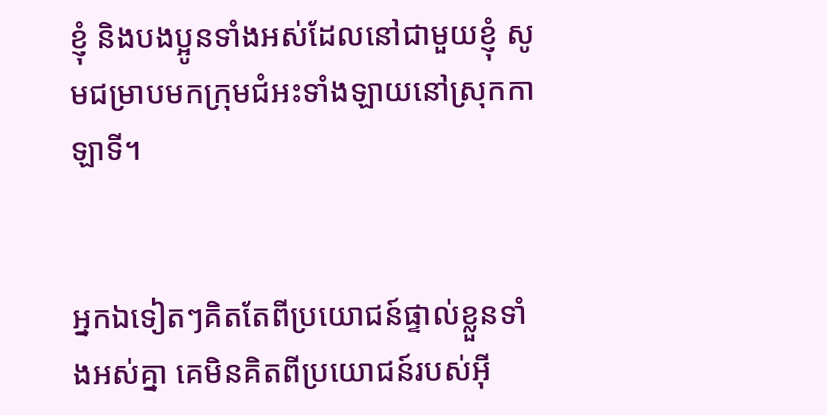ខ្ញុំ និងបងប្អូនទាំងអស់ដែលនៅជាមួយខ្ញុំ សូមជម្រាបមកក្រុម‌ជំអះទាំង‌ឡាយនៅស្រុកកាឡា‌ទី។


អ្នកឯទៀតៗគិតតែពីប្រយោជន៍ផ្ទាល់ខ្លួនទាំងអស់គ្នា គេមិនគិតពីប្រយោជន៍របស់អ៊ី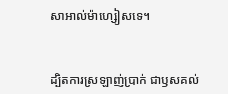សា‌អាល់ម៉ា‌ហ្សៀសទេ។


ដ្បិតការស្រឡាញ់ប្រាក់ ជាឫសគល់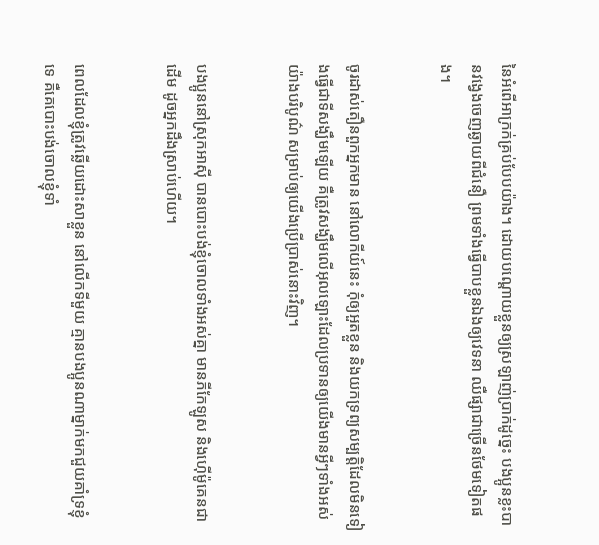នៃអំពើអាក្រក់គ្រប់បែបយ៉ាង។ ដោយបណ្ដោយខ្លួនឲ្យស្រឡាញ់ប្រាក់ដូច្នេះ បងប្អូនខ្លះបានវង្វេងចេញឆ្ងាយពីជំនឿ ព្រមទាំងធ្វើបាបខ្លួនឯងឲ្យវេទនា ឈឺផ្សាជាច្រើនថែមទៀតផង។


ចូរដាស់‌តឿនពួកអ្នកមាន នៅលោកីយ៍នេះ កុំឲ្យអួតខ្លួន និងយកទ្រព្យសម្បត្តិដែលមិនទៀងធ្វើជាទីសង្ឃឹមឡើយ គឺត្រូវសង្ឃឹមលើអុលឡោះដែលប្រទានឲ្យយើងមានអ្វីៗទាំងអស់យ៉ាងបរិបូណ៌ សម្រាប់ឲ្យយើងប្រើប្រាស់នោះវិញ។


បងប្អូននៅស្រុកអាស៊ី បានបោះបង់ខ្ញុំចោលទាំងអស់គ្នា មានភីកែ‌ឡូស និងហ៊ើម៉ូ‌គេនជាដើម ដូចអ្នកដឹងស្រាប់ហើយ។


ពេលដែលខ្ញុំត្រូវឆ្លើយដោះ‌សាខ្លួន នៅលើកទីមួយ គ្មានបងប្អូនណាម្នាក់មកជួយគាំ‌ទ្រខ្ញុំទេ គឺគេបោះបង់ចោលខ្ញុំទាំ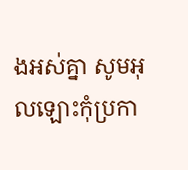ងអស់គ្នា សូមអុលឡោះកុំប្រកា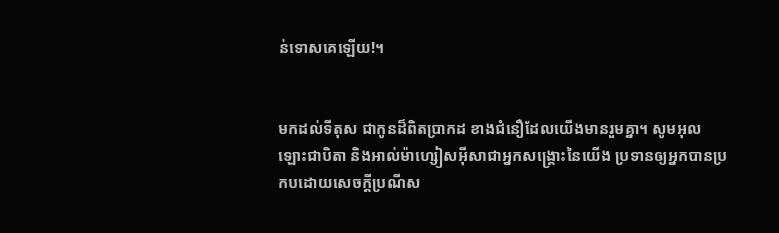ន់ទោសគេឡើយ!។


មកដល់ទីតុស ជាកូនដ៏ពិតប្រាកដ ខាងជំនឿដែលយើងមានរួមគ្នា។ សូមអុលឡោះជាបិតា និងអាល់ម៉ា‌ហ្សៀស‌អ៊ីសាជាអ្នក‌សង្គ្រោះនៃយើង ប្រទានឲ្យអ្នកបានប្រកបដោយសេចក្តីប្រណី‌ស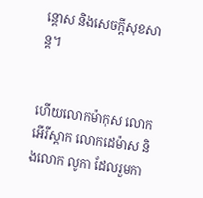ន្តោស និងសេចក្ដីសុខ‌សាន្ដ។


ហើយលោកម៉ាកុស លោកអើរី‌ស្ដាក លោកដេម៉ាស និងលោក លូកា ដែលរួមកា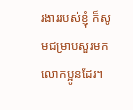រ‌ងាររបស់ខ្ញុំ ក៏សូមជម្រាបសួរមកលោកប្អូនដែរ។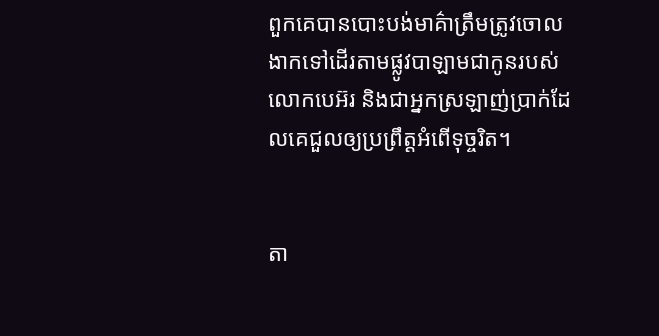ពួកគេបានបោះបង់មាគ៌ាត្រឹមត្រូវចោល ងាកទៅដើរតាមផ្លូវបាឡាមជាកូនរបស់លោកបេអ៊រ និងជាអ្នកស្រឡាញ់ប្រាក់ដែលគេជួលឲ្យប្រព្រឹត្ដអំពើទុច្ចរិត។


តា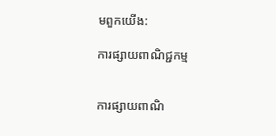មពួកយើង:

ការផ្សាយពាណិជ្ជកម្ម


ការផ្សាយពាណិ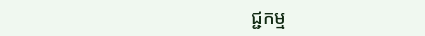ជ្ជកម្ម